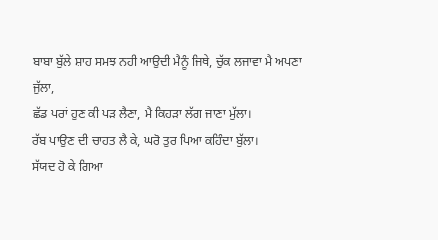ਬਾਬਾ ਬੁੱਲੇ ਸ਼ਾਹ ਸਮਝ ਨਹੀ ਆਉਦੀ ਮੈਨੂੰ ਜਿਥੇ, ਚੁੱਕ ਲਜਾਵਾ ਮੈ ਅਪਣਾ ਜੁੱਲਾ,
ਛੱਡ ਪਰਾਂ ਹੁਣ ਕੀ ਪੜ ਲੈਣਾ, ਮੈ ਕਿਹੜਾ ਲੱਗ ਜਾਣਾ ਮੁੱਲਾ।
ਰੱਬ ਪਾਉਣ ਦੀ ਚਾਹਤ ਲੈ ਕੇ, ਘਰੋ ਤੁਰ ਪਿਆ ਕਹਿੰਦਾ ਬੁੱਲਾ।
ਸੱਯਦ ਹੋ ਕੇ ਗਿਆ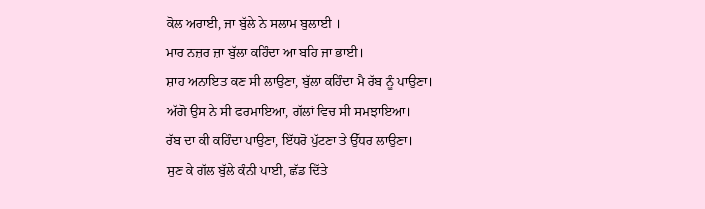ਕੋਲ ਅਰਾਈ, ਜਾ ਬੁੱਲੇ ਨੇ ਸਲਾਮ ਬੁਲਾਈ ।
ਮਾਰ ਨਜ਼ਰ ਜ਼ਾ ਬੁੱਲਾ ਕਹਿੰਦਾ ਆ ਬਹਿ ਜਾ ਭਾਈ।
ਸ਼ਾਹ ਅਨਾਇਤ ਕਣ ਸੀ ਲਾਉਣਾ, ਬੁੱਲਾ ਕਹਿੰਦਾ ਮੈ ਰੱਬ ਨੂੰ ਪਾਉਣਾ।
ਅੱਗੋ ਉਸ ਨੇ ਸੀ ਫਰਮਾਇਆ, ਗੱਲਾਂ ਵਿਚ ਸੀ ਸਮਝਾਇਆ।
ਰੱਬ ਦਾ ਕੀ ਕਹਿੰਦਾ ਪਾਉਣਾ, ਇੱਧਰੋ ਪੁੱਟਣਾ ਤੇ ਉੱਧਰ ਲਾਉਣਾ।
ਸੁਣ ਕੇ ਗੱਲ ਬੁੱਲੇ ਕੰਨੀ ਪਾਈ, ਛੱਡ ਦਿੱਤੇ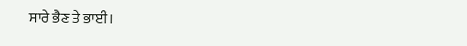ਸਾਰੇ ਭੈਣ ਤੇ ਭਾਈ।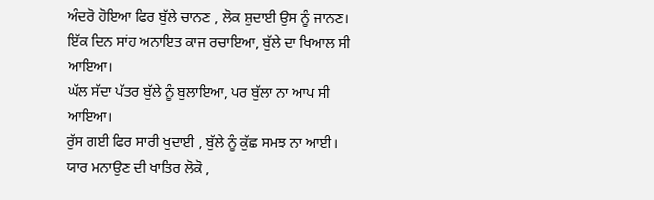ਅੰਦਰੋ ਹੋਇਆ ਫਿਰ ਬੁੱਲੇ ਚਾਨਣ , ਲੋਕ ਸ਼ੁਦਾਈ ਉਸ ਨੂੰ ਜਾਨਣ।
ਇੱਕ ਦਿਨ ਸਾਂਹ ਅਨਾਇਤ ਕਾਜ ਰਚਾਇਆ, ਬੁੱਲੇ ਦਾ ਖਿਆਲ ਸੀ ਆਇਆ।
ਘੱਲ ਸੱਦਾ ਪੱਤਰ ਬੁੱਲੇ ਨੂੰ ਬੁਲਾਇਆ, ਪਰ ਬੁੱਲਾ ਨਾ ਆਪ ਸੀ ਆਇਆ।
ਰੁੱਸ ਗਈ ਫਿਰ ਸਾਰੀ ਖੁਦਾਈ , ਬੁੱਲੇ ਨੂੰ ਕੁੱਛ ਸਮਝ ਨਾ ਆਈ।
ਯਾਰ ਮਨਾਉਣ ਦੀ ਖਾਤਿਰ ਲੋਕੋ ,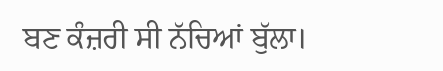ਬਣ ਕੰਜ਼ਰੀ ਸੀ ਨੱਚਿਆਂ ਬੁੱਲਾ।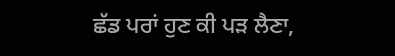ਛੱਡ ਪਰਾਂ ਹੁਣ ਕੀ ਪੜ ਲੈਣਾ,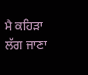ਮੈ ਕਹਿੜਾ ਲੱਗ ਜਾਣਾ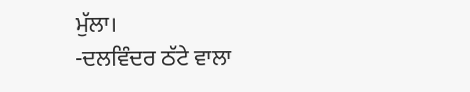ਮੁੱਲਾ।
-ਦਲਵਿੰਦਰ ਠੱਟੇ ਵਾਲਾ